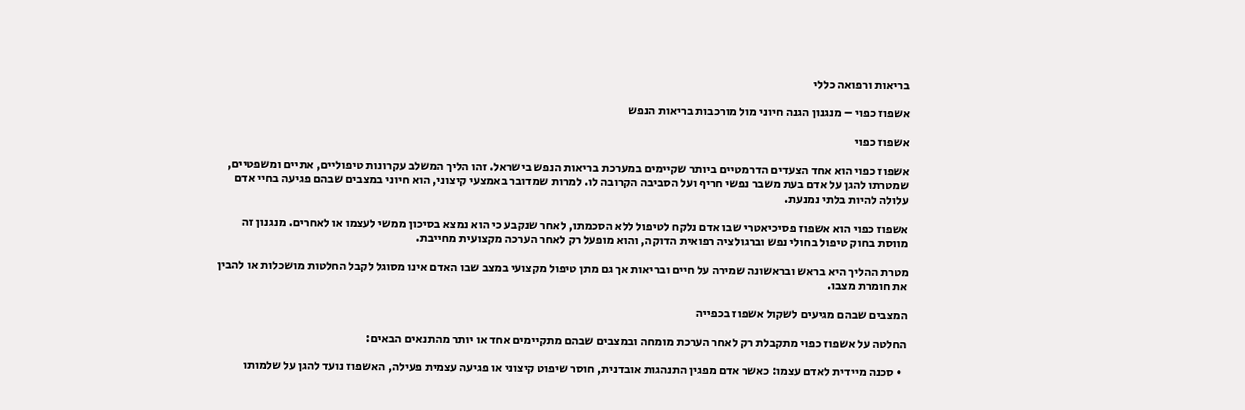בריאות ורפואה כללי

אשפוז כפוי – מנגנון הגנה חיוני מול מורכבות בריאות הנפש

אשפוז כפוי

אשפוז כפוי הוא אחד הצעדים הדרמטיים ביותר שקיימים במערכת בריאות הנפש בישראל. זהו הליך המשלב עקרונות טיפוליים, אתיים ומשפטיים, שמטרתו להגן על אדם בעת משבר נפשי חריף ועל הסביבה הקרובה לו. למרות שמדובר באמצעי קיצוני, הוא חיוני במצבים שבהם פגיעה בחיי אדם עלולה להיות בלתי נמנעת.

אשפוז כפוי הוא אשפוז פסיכיאטרי שבו אדם נלקח לטיפול ללא הסכמתו, לאחר שנקבע כי הוא נמצא בסיכון ממשי לעצמו או לאחרים. מנגנון זה מווסת בחוק טיפול בחולי נפש וברגולציה רפואית הדוקה, והוא מופעל רק לאחר הערכה מקצועית מחייבת.

מטרת ההליך היא בראש ובראשונה שמירה על חיים ובריאות אך גם מתן טיפול מקצועי במצב שבו האדם אינו מסוגל לקבל החלטות מושכלות או להבין את חומרת מצבו.

המצבים שבהם מגיעים לשקול אשפוז בכפייה

החלטה על אשפוז כפוי מתקבלת רק לאחר הערכת מומחה ובמצבים שבהם מתקיימים אחד או יותר מהתנאים הבאים:

  • סכנה מיידית לאדם עצמו: כאשר אדם מפגין התנהגות אובדנית, חוסר שיפוט קיצוני או פגיעה עצמית פעילה, האשפוז נועד להגן על שלמותו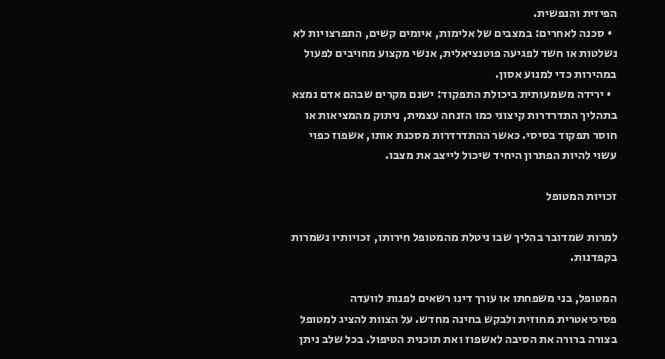הפיזית והנפשית.
  • סכנה לאחרים: במצבים של אלימות, איומים קשים, התפרצויות לא נשלטות או חשד לפגיעה פוטנציאלית, אנשי מקצוע מחויבים לפעול במהירות כדי למנוע אסון.
  • ירידה משמעותית ביכולת התפקוד: ישנם מקרים שבהם אדם נמצא בתהליך התדרדרות קיצוני כמו הזנחה עצמית, ניתוק מהמציאות או חוסר תפקוד בסיסי. כאשר ההתדרדרות מסכנת אותו, אשפוז כפוי עשוי להיות הפתרון היחיד שיכול לייצב את מצבו.

זכויות המטופל

למרות שמדובר בהליך שבו ניטלת מהמטופל חירותו, זכויותיו נשמרות בקפדנות.

המטופל, בני משפחתו או עורך דינו רשאים לפנות לוועדה פסיכיאטרית מחוזית ולבקש בחינה מחדש. על הצוות להציג למטופל בצורה ברורה את הסיבה לאשפוז ואת תוכנית הטיפול. בכל שלב ניתן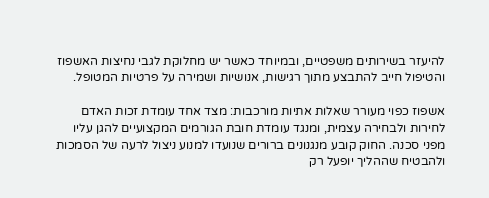להיעזר בשירותים משפטיים, ובמיוחד כאשר יש מחלוקת לגבי נחיצות האשפוז והטיפול חייב להתבצע מתוך רגישות, אנושיות ושמירה על פרטיות המטופל.

אשפוז כפוי מעורר שאלות אתיות מורכבות: מצד אחד עומדת זכות האדם לחירות ולבחירה עצמית, ומנגד עומדת חובת הגורמים המקצועיים להגן עליו מפני סכנה. החוק קובע מנגנונים ברורים שנועדו למנוע ניצול לרעה של הסמכות ולהבטיח שההליך יופעל רק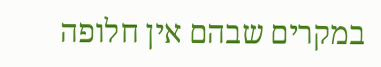במקרים שבהם אין חלופה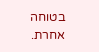בטוחה אחרת.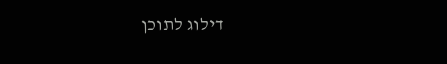דילוג לתוכן